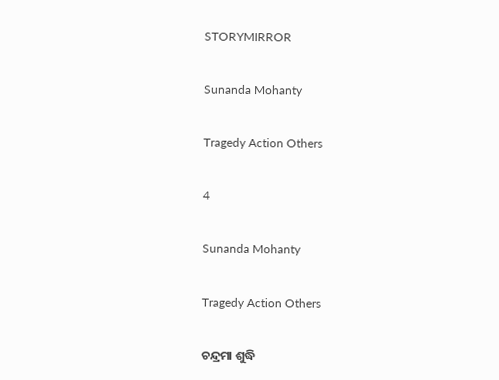STORYMIRROR

Sunanda Mohanty

Tragedy Action Others

4

Sunanda Mohanty

Tragedy Action Others

ଚନ୍ଦ୍ରମା ଶୁଦ୍ଧି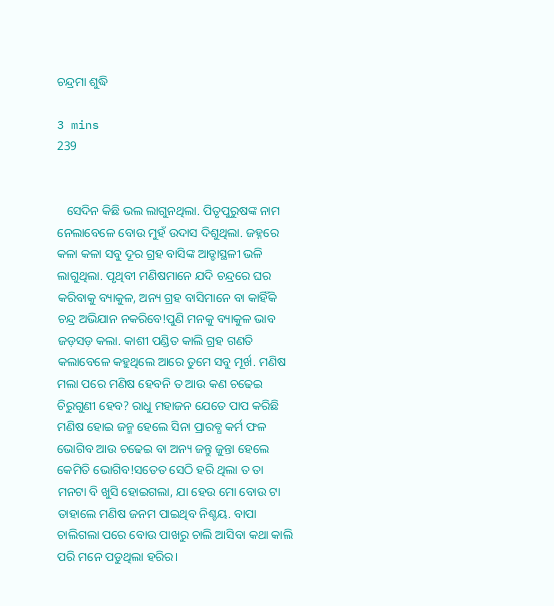ଚନ୍ଦ୍ରମା ଶୁଦ୍ଧି

3 mins
239


   ସେଦିନ କିଛି ଭଲ ଲାଗୁନଥିଲା. ପିତୃପୁରୁଷଙ୍କ ନାମ ନେଲାବେଳେ ବୋଉ ମୁହଁ ଉଦାସ ଦିଶୁଥିଲା. ଜହ୍ନରେ କଳା କଳା ସବୁ ଦୂର ଗ୍ରହ ବାସିଙ୍କ ଆଡ୍ଡାସ୍ଥଳୀ ଭଳି ଲାଗୁଥିଲା. ପୃଥିବୀ ମଣିଷମାନେ ଯଦି ଚନ୍ଦ୍ରରେ ଘର କରିବାକୁ ବ୍ୟାକୁଳ, ଅନ୍ୟ ଗ୍ରହ ବାସିମାନେ ବା କାହିଁକି ଚନ୍ଦ୍ର ଅଭିଯାନ ନକରିବେ!ପୁଣି ମନକୁ ବ୍ୟାକୁଳ ଭାବ ଜଡ଼ସଡ଼ କଲା. କାଶୀ ପଣ୍ଡିତ କାଲି ଗ୍ରହ ଗଣତି କଲାବେଳେ କହୁଥିଲେ ଆରେ ତୁମେ ସବୁ ମୂର୍ଖ. ମଣିଷ ମଲା ପରେ ମଣିଷ ହେବନି ତ ଆଉ କଣ ଚଢେଇ ଚିରୁଗୁଣୀ ହେବ? ରାଧୁ ମହାଜନ ଯେତେ ପାପ କରିଛି ମଣିଷ ହୋଇ ଜନ୍ମ ହେଲେ ସିନା ପ୍ରାରବ୍ଧ କର୍ମ ଫଳ ଭୋଗିବ ଆଉ ଚଢେଇ ବା ଅନ୍ୟ ଜନ୍ତୁ ଜୁନ୍ତା ହେଲେ କେମିତି ଭୋଗିବ!ସତେତ ସେଠି ହରି ଥିଲା ତ ତା ମନଟା ବି ଖୁସି ହୋଇଗଲା, ଯା ହେଉ ମୋ ବୋଉ ଟା ତାହାଲେ ମଣିଷ ଜନମ ପାଇଥିବ ନିଶ୍ଚୟ. ବାପା ଚାଲିଗଲା ପରେ ବୋଉ ପାଖରୁ ଚାଲି ଆସିବା କଥା କାଲି ପରି ମନେ ପଡୁଥିଲା ହରିର।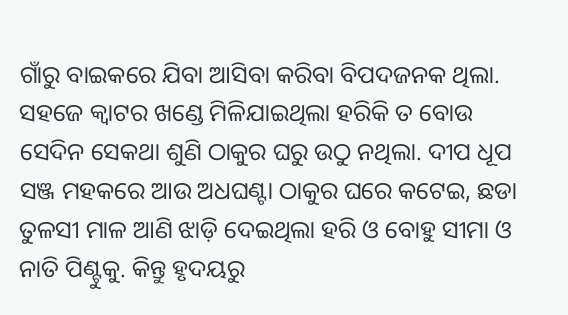ଗାଁରୁ ବାଇକରେ ଯିବା ଆସିବା କରିବା ବିପଦଜନକ ଥିଲା. ସହଜେ କ୍ୱାଟର ଖଣ୍ଡେ ମିଳିଯାଇଥିଲା ହରିକି ତ ବୋଉ ସେଦିନ ସେକଥା ଶୁଣି ଠାକୁର ଘରୁ ଉଠୁ ନଥିଲା. ଦୀପ ଧୂପ ସଞ୍ଜ ମହକରେ ଆଉ ଅଧଘଣ୍ଟା ଠାକୁର ଘରେ କଟେଇ, ଛଡା ତୁଳସୀ ମାଳ ଆଣି ଝାଡ଼ି ଦେଇଥିଲା ହରି ଓ ବୋହୁ ସୀମା ଓ ନାତି ପିଣ୍ଟୁକୁ. କିନ୍ତୁ ହୃଦୟରୁ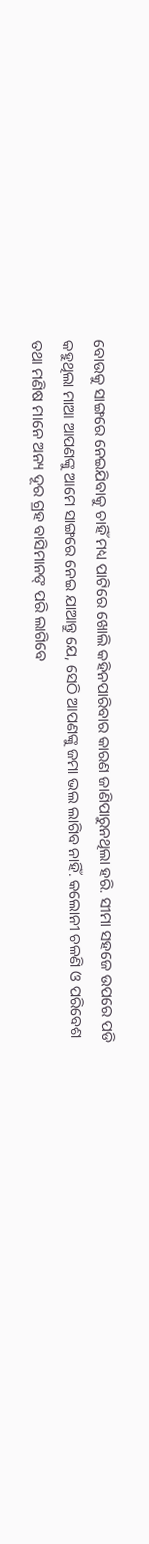ବୋଉକୁ ସାଙ୍ଗରେ ନେଇଯିବାକୁ ଚାହିଁ ମଧ୍ୟ ପାଟିରେ ଖୋଲି କହିନପାରିବାର କାରଣ ଜାଣିପାରୁନଥିଲା ହରି. ସୀମା ସହଜେ ଉପରେ ପଡି କହୁଥିଲା ମାଆ ଆପଣଙ୍କୁ ଆମେ ସାଙ୍ଗରେ ନେଇ ଯାଆନ୍ତୁ ଯେ, ସେଠି ଆପଣଙ୍କୁ ଜମା ଭଲ ଲାଗିବ ନାହିଁ. କଲୋନୀ ଚଳଣି ଓ ପରିବେଶ ତଥା ମଣିଷ ମାନେ ଅନ୍ୟ ଦୂର ଗ୍ରହ ବାସିମାନଙ୍ ପରି ଲାଗିବେ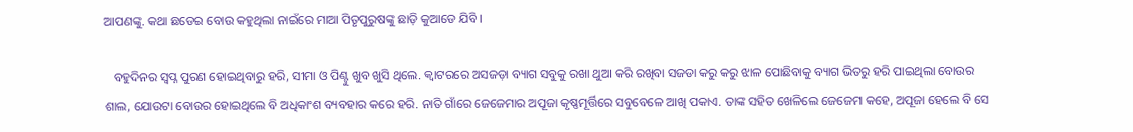ଆପଣଙ୍କୁ. କଥା ଛଡେଇ ବୋଉ କହୁଥିଲା ନାଇଁରେ ମାଆ ପିତୃପୁରୁଷଙ୍କୁ ଛାଡ଼ି କୁଆଡେ ଯିବି ।

   ବହୁଦିନର ସ୍ବପ୍ନ ପୁରଣ ହୋଇଥିବାରୁ ହରି, ସୀମା ଓ ପିଣ୍ଟୁ ଖୁବ ଖୁସି ଥିଲେ. କ୍ୱାଟରରେ ଅସଜଡ଼ା ବ୍ୟାଗ ସବୁକୁ ରଖା ଥୁଆ କରି ରଖିବା ସଜଡା କରୁ କରୁ ଝାଳ ପୋଛିବାକୁ ବ୍ୟାଗ ଭିତରୁ ହରି ପାଇଥିଲା ବୋଉର ଶାଲ, ଯୋଉଟା ବୋଉର ହୋଇଥିଲେ ବି ଅଧିକାଂଶ ବ୍ୟବହାର କରେ ହରି. ନାତି ଗାଁରେ ଜେଜେମାର ଅପୂଜା କୃଷ୍ଣମୂର୍ତ୍ତିରେ ସବୁବେଳେ ଆଖି ପକାଏ. ତାଙ୍କ ସହିତ ଖେଳିଲେ ଜେଜେମା କହେ, ଅପୂଜା ହେଲେ ବି ସେ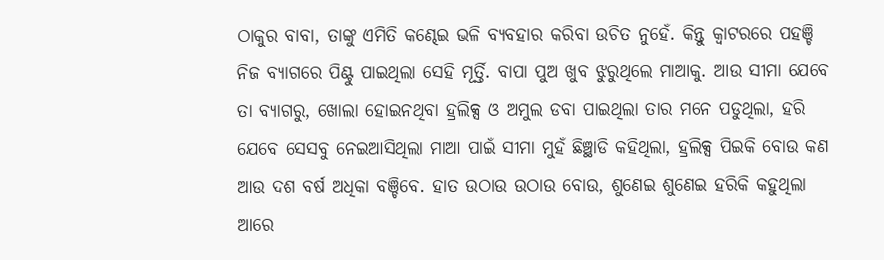ଠାକୁର ବାବା, ତାଙ୍କୁ ଏମିତି କଣ୍ଢେଇ ଭଳି ବ୍ୟବହାର କରିବା ଉଚିତ ନୁହେଁ. କିନ୍ତୁ କ୍ଵାଟରରେ ପହଞ୍ଚି ନିଜ ବ୍ୟାଗରେ ପିଣ୍ଟୁ ପାଇଥିଲା ସେହି ମୂର୍ତ୍ତି. ବାପା ପୁଅ ଖୁବ ଝୁରୁଥିଲେ ମାଆକୁ. ଆଉ ସୀମା ଯେବେ ତା ବ୍ୟାଗରୁ, ଖୋଲା ହୋଇନଥିବା ହ୍ରଲିକ୍ସ ଓ ଅମୁଲ ଡବା ପାଇଥିଲା ତାର ମନେ ପଡୁଥିଲା, ହରି ଯେବେ ସେସବୁ ନେଇଆସିଥିଲା ମାଆ ପାଇଁ ସୀମା ମୁହଁ ଛିଞ୍ଛାଡି କହିଥିଲା, ହ୍ରଲିକ୍ସ ପିଇକି ବୋଉ କଣ ଆଉ ଦଶ ବର୍ଷ ଅଧିକା ବଞ୍ଚିବେ. ହାତ ଉଠାଉ ଉଠାଉ ବୋଉ, ଶୁଣେଇ ଶୁଣେଇ ହରିକି କହୁଥିଲା ଆରେ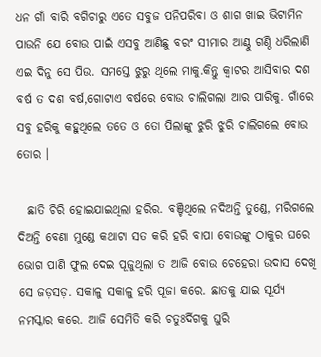ଧନ ଗାଁ ବାରି ବଗିଚାରୁ ଏତେ ସବୁଜ ପନିପରିବା ଓ ଶାଗ ଖାଇ ଭିଟାମିନ ପାଉନି ଯେ ବୋଉ ପାଇଁ ଏସବୁ ଆଣିଛୁ ବରଂ ସୀମାର ଆଣ୍ଠୁ ଗଣ୍ଠି ଧରିଲାଣି ଏଇ ଦିନୁ ସେ ପିଉ. ସମସ୍ତେ ଝୁରୁ ଥିଲେ ମାକୁ.କିନ୍ତୁ କ୍ଵାଟର ଆସିବାର ଦଶ ବର୍ଷ ତ ଦଶ ବର୍ଷ,ଗୋଟାଏ ବର୍ଷରେ ବୋଉ ଚାଲିଗଲା ଆର ପାରିକୁ. ଗାଁରେ ସବୁ ହରିକୁ କହୁଥିଲେ ତତେ ଓ ତୋ ପିଲାଙ୍କୁ ଝୁରି ଝୁରି ଚାଲିଗଲେ ବୋଉ ତୋର ।

  ଛାତି ଚିରି ହୋଇଯାଇଥିଲା ହରିର. ବଞ୍ଚିଥିଲେ ନଦିଅନ୍ତି ତୁଣ୍ଡେ, ମରିଗଲେ ଦିଅନ୍ତି ବେଣା ମୁଣ୍ଡେ କଥାଟା ସତ କରି ହରି ବାପା ବୋଉଙ୍କୁ ଠାକୁର ଘରେ ଭୋଗ ପାଣି ଫୁଲ ଦେଇ ପୂଜୁଥିଲା ତ ଆଜି ବୋଉ ଚେହେରା ଉଦାସ ଦେଖି ସେ ଜଡ଼ସଡ଼. ସକାଳୁ ସକାଳୁ ହରି ପୂଜା କରେ. ଛାତକୁ ଯାଇ ସୂର୍ଯ୍ୟ ନମସ୍କାର କରେ. ଆଜି ସେମିତି କରି ଚତୁଃର୍ଦିଗକୁ ଘୁରି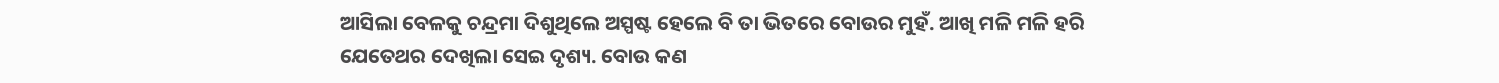ଆସିଲା ବେଳକୁ ଚନ୍ଦ୍ରମା ଦିଶୁଥିଲେ ଅସ୍ପଷ୍ଟ ହେଲେ ବି ତା ଭିତରେ ବୋଉର ମୁହଁ. ଆଖି ମଳି ମଳି ହରି ଯେତେଥର ଦେଖିଲା ସେଇ ଦୃଶ୍ୟ. ବୋଉ କଣ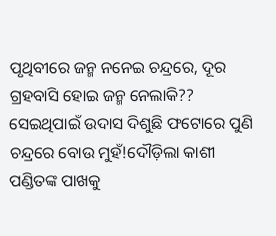ପୃଥିବୀରେ ଜନ୍ମ ନନେଇ ଚନ୍ଦ୍ରରେ, ଦୂର ଗ୍ରହବାସି ହୋଇ ଜନ୍ମ ନେଲାକି?? ସେଇଥିପାଇଁ ଉଦାସ ଦିଶୁଛି ଫଟୋରେ ପୁଣି ଚନ୍ଦ୍ରରେ ବୋଉ ମୁହଁ!ଦୌଡ଼ିଲା କାଶୀ ପଣ୍ଡିତଙ୍କ ପାଖକୁ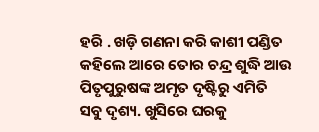ହରି . ଖଡ଼ି ଗଣନା କରି କାଶୀ ପଣ୍ଡିତ କହିଲେ ଆରେ ତୋର ଚନ୍ଦ୍ର ଶୁଦ୍ଧି ଆଉ ପିତୃପୁରୁଷଙ୍କ ଅମୃତ ଦୃଷ୍ଟିରୁ ଏମିତି ସବୁ ଦୃଶ୍ୟ. ଖୁସିରେ ଘରକୁ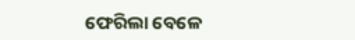ଫେରିଲା ବେଳେ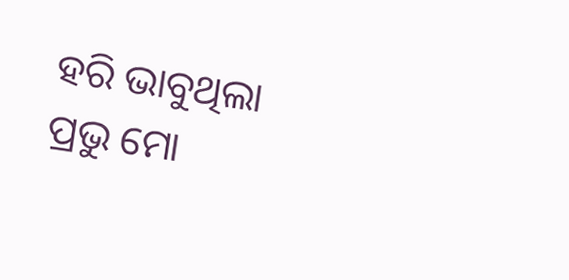ହରି ଭାବୁଥିଲା ପ୍ରଭୁ ମୋ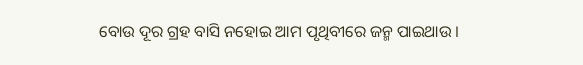ବୋଉ ଦୂର ଗ୍ରହ ବାସି ନହୋଇ ଆମ ପୃଥିବୀରେ ଜନ୍ମ ପାଇଥାଉ ।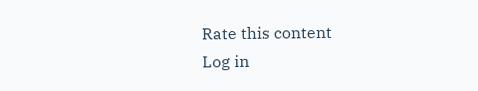Rate this content
Log in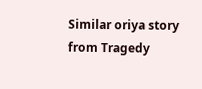Similar oriya story from Tragedy